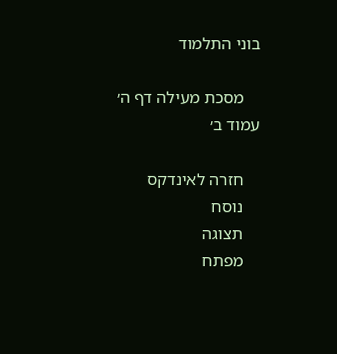בוני התלמוד

    מסכת מעילה דף ה׳ עמוד ב׳

    חזרה לאינדקס
    נוסח
    תצוגה
    מפתח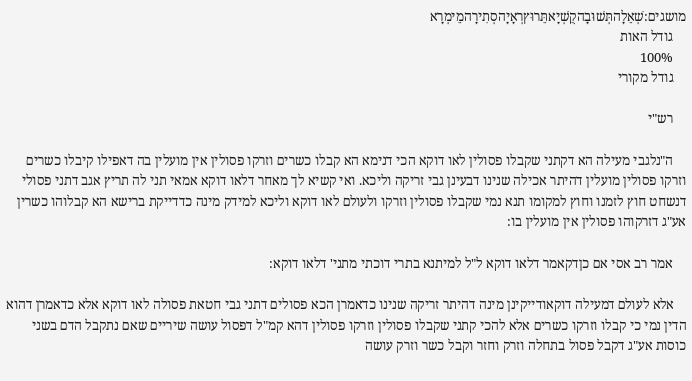מושגים:שְׁאֵלָהתְּשׁוּבָהקֻשְׁיָאתֵּרוּץרְאָיָהסְתִירָהמֵימְרָא
    גודל האות
    100%
    גודל מקורי

    רש"י

    ה"נלגבי מעילה הא דקתני שקבלו פסולין לאו דוקא הכי דנימא הא קבלו כשרים וזרקו פסולין אין מועלין בה דאפילו קיבלו כשרים וזרקו פסולין מועלין דהיתר אכילה שנינו דבעינן גבי זריקה וליכא. ואי קשיא לך מאחר דלאו דוקא אמאי תני לה תריץ אגב דתני פסולי דנשחט חוץ לזמנו וחוץ למקומו תנא נמי שקבלו פסולין וזרקו ולעולם לאו דוקא וליכא למידק מינה כדדייקת ברישא הא קבלוהו כשרין אע"ג דזרקוהו פסולין אין מועלין בו:

    אמר רב אסי אם כןדקאמר דלאו דוקא ל"ל למיתנא בתרי דוכתי מתני' דלאו דוקא:

    אלא לעולם דמעילה דוקאודייקינן מינה דהיתר זריקה שנינו כדאמרן הכא פסולים דתני גבי חטאת פסולה לאו דוקא אלא כדאמרן דהוא הדין נמי כי קבלו וזרקו כשרים אלא להכי קתני שקבלו פסולין וזרקו פסולין דהא קמ"ל דפסול עושה שיריים שאם נתקבל הדם בשני כוסות אע"ג דקבל פסול בתחלה וזרק וחזר וקבל כשר וזרק עושה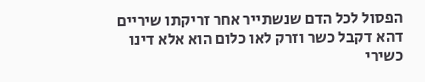הפסול לכל הדם שנשתייר אחר זריקתו שיריים דהא דקבל כשר וזרק לאו כלום הוא אלא דינו כשירי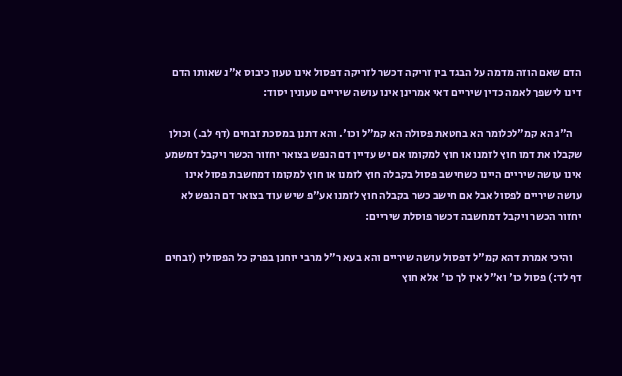הדם שאם הוזה מדמה על הבגד בין זריקה דכשר לזריקה דפסול אינו טעון כיבוס א"נ שאותו הדם דינו לישפך לאמה כדין שיריים דאי אמרינן אינו עושה שיריים טעונין יסוד:

    ה"ג הא קמ"לכלומר הא בחטאת פסולה הא קמ"ל וכו'. והא דתנן במסכת זבחים (דף לב.) וכולן שקבלו את דמו חוץ לזמנו או חוץ למקומו אם יש עדיין דם הנפש בצואר יחזור הכשר ויקבל דמשמע אינו עושה שיריים היינו כשחישב פסול בקבלה חוץ לזמנו או חוץ למקומו דמחשבת פסול אינו עושה שיריים לפסול אבל אם חישב כשר בקבלה חוץ לזמנו אע"פ שיש עוד בצואר דם הנפש לא יחזור הכשר ויקבל דמחשבה דכשר פוסלת שיריים:

    והיכי אמרת דהא קמ"ל דפסול עושה שיריים והא בעא ר"ל מרבי יוחנן בפרק כל הפסולין (זבחים דף לד:) פסול כו' וא"ל אין לך כו' אלא חוץ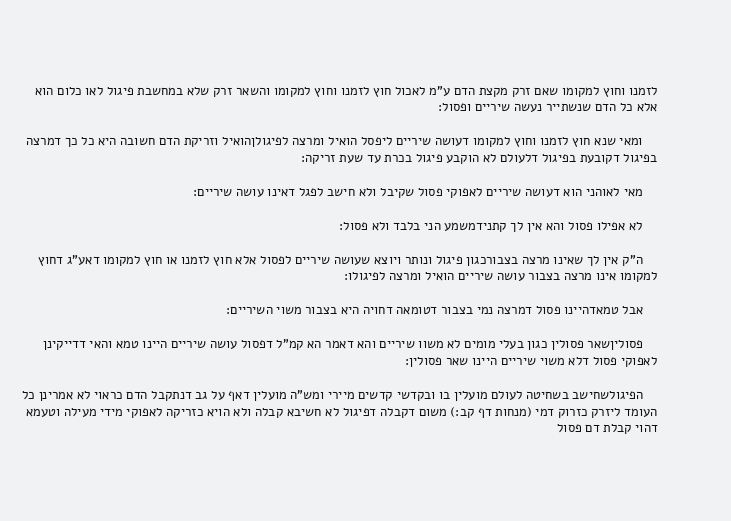לזמנו וחוץ למקומו שאם זרק מקצת הדם ע"מ לאכול חוץ לזמנו וחוץ למקומו והשאר זרק שלא במחשבת פיגול לאו כלום הוא אלא כל הדם שנשתייר נעשה שיריים ופסול:

    ומאי שנא חוץ לזמנו וחוץ למקומו דעושה שיריים ליפסל הואיל ומרצה לפיגולןהואיל וזריקת הדם חשובה היא כל כך דמרצה בפיגול דקובעת בפיגול דלעולם לא הוקבע פיגול בכרת עד שעת זריקה:

    מאי לאוהני הוא דעושה שיריים לאפוקי פסול שקיבל ולא חישב לפגל דאינו עושה שיריים:

    לא אפילו פסול והא אין לך קתנידמשמע הני בלבד ולא פסול:

    ה"ק אין לך שאינו מרצה בצבורכגון פיגול ונותר ויוצא שעושה שיריים לפסול אלא חוץ לזמנו או חוץ למקומו דאע"ג דחוץ למקומו אינו מרצה בצבור עושה שיריים הואיל ומרצה לפיגולו:

    אבל טמאדהיינו פסול דמרצה נמי בצבור דטומאה דחויה היא בצבור משוי השיריים:

    פסוליןשאר פסולין כגון בעלי מומים לא משוו שיריים והא דאמר הא קמ"ל דפסול עושה שיריים היינו טמא והאי דדייקינן לאפוקי פסול דלא משוי שיריים היינו שאר פסולין:

    הפיגולשחישב בשחיטה לעולם מועלין בו ובקדשי קדשים מיירי ומש"ה מועלין דאף על גב דנתקבל הדם כראוי לא אמרינן כל העומד ליזרק כזרוק דמי (מנחות דף קב:) משום דקבלה דפיגול לא חשיבא קבלה ולא הויא כזריקה לאפוקי מידי מעילה וטעמא דהוי קבלת דם פסול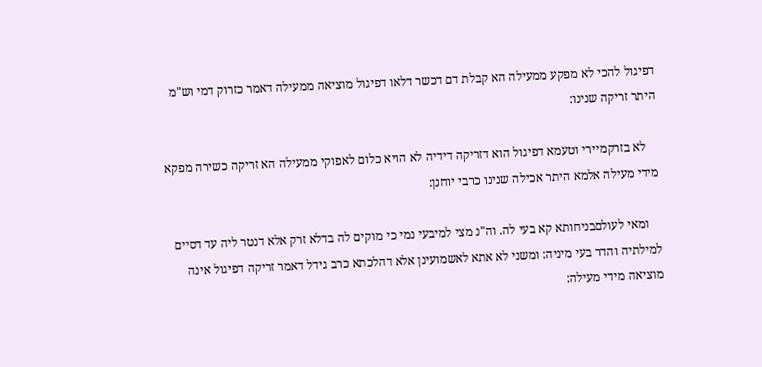דפיגול להכי לא מפקע ממעילה הא קבלת דם דכשר דלאו דפיגול מוציאה ממעילה דאמר כזרוק דמי וש"מ היתר זריקה שנינו:

    לא בזרקמיירי וטעמא דפיגול הוא דזריקה דידיה לא הויא כלום לאפוקי ממעילה הא זריקה כשירה מפקא מידי מעילה אלמא היתר אכילה שנינו כרבי יוחנן:

    ומאי לעולםבניחותא קא בעי לה. וה"נ מצי למיבעי נמי כי מוקים לה בדלא זרק אלא דנטר ליה עד דסיים למילתיה והדר בעי מיניה: ומשני לא אתא לאשמועינן אלא דהלכתא כרב גידל דאמר זריקה דפיגול אינה מוציאה מידי מעילה: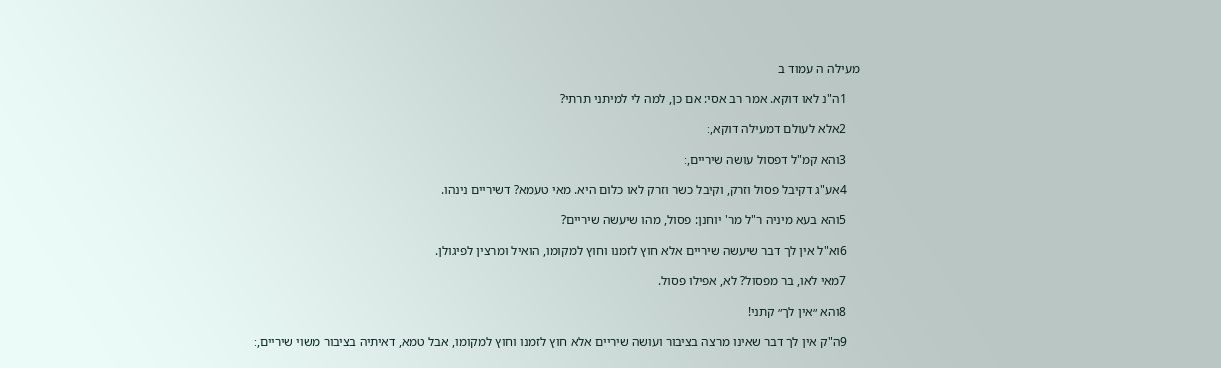מעילה ה עמוד ב

    1ה"נ לאו דוקא. אמר רב אסי: אם כן, למה לי למיתני תרתי?

    2אלא לעולם דמעילה דוקא,׃

    3והא קמ"ל דפסול עושה שיריים,׃

    4אע"ג דקיבל פסול וזרק, וקיבל כשר וזרק לאו כלום היא. מאי טעמא? דשיריים נינהו.

    5והא בעא מיניה ר"ל מר' יוחנן: פסול, מהו שיעשה שיריים?

    6וא"ל אין לך דבר שיעשה שיריים אלא חוץ לזמנו וחוץ למקומו, הואיל ומרצין לפיגולן.

    7מאי לאו, בר מפסול? לא, אפילו פסול.

    8והא ״אין לך״ קתני!

    9ה"ק אין לך דבר שאינו מרצה בציבור ועושה שיריים אלא חוץ לזמנו וחוץ למקומו, אבל טמא, דאיתיה בציבור משוי שיריים,׃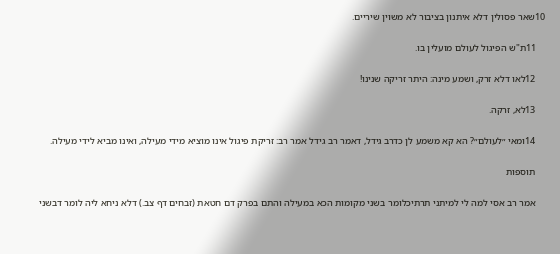10שאר פסולין דלא איתנון בציבור לא משוין שיריים.

    11ת"ש הפיגול לעולם מועלין בו.

    12לאו דלא זרק, ושמע מינה: היתר זריקה שנינו!

    13לא, זרקה.

    14ומאי ״לעולם״? הא קא משמע לן כדרב גידל, דאמר רב גידל אמר רב: זריקת פיגול אינו מוציא מידי מעילה, ואינו מביא לידי מעילה.

    תוספות

    אמר רב אסי למה לי למיתני תרתיכלומר בשני מקומות הכא במעילה והתם בפרק דם חטאת (זבחים דף צב.) דלא ניחא ליה לומר דבשני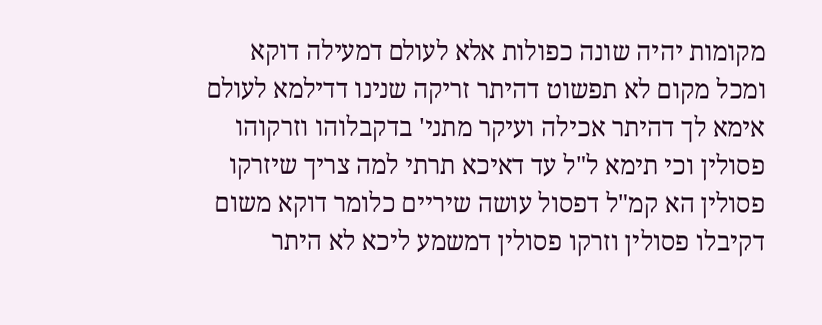מקומות יהיה שונה כפולות אלא לעולם דמעילה דוקא ומכל מקום לא תפשוט דהיתר זריקה שנינו דדילמא לעולם אימא לך דהיתר אכילה ועיקר מתני' בדקבלוהו וזרקוהו פסולין וכי תימא ל"ל עד דאיכא תרתי למה צריך שיזרקו פסולין הא קמ"ל דפסול עושה שיריים כלומר דוקא משום דקיבלו פסולין וזרקו פסולין דמשמע ליכא לא היתר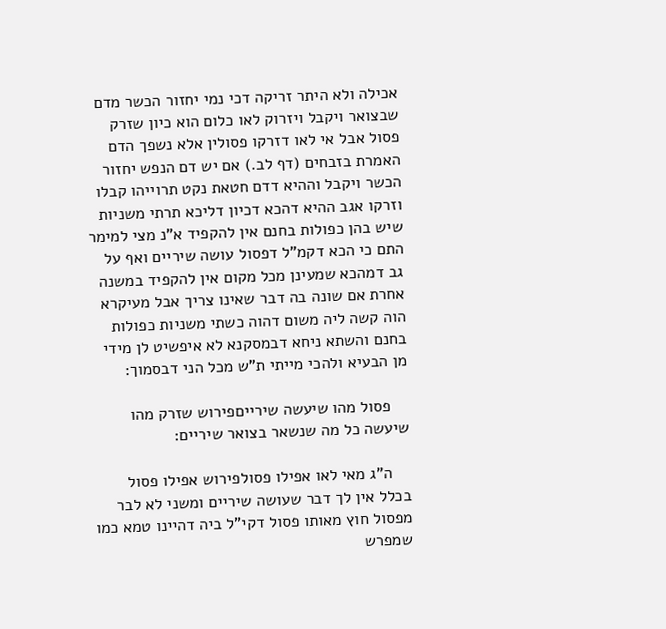אכילה ולא היתר זריקה דכי נמי יחזור הכשר מדם שבצואר ויקבל ויזרוק לאו כלום הוא כיון שזרק פסול אבל אי לאו דזרקו פסולין אלא נשפך הדם האמרת בזבחים (דף לב.) אם יש דם הנפש יחזור הכשר ויקבל וההיא דדם חטאת נקט תרוייהו קבלו וזרקו אגב ההיא דהכא דכיון דליכא תרתי משניות שיש בהן כפולות בחנם אין להקפיד א"נ מצי למימר התם כי הכא דקמ"ל דפסול עושה שיריים ואף על גב דמהכא שמעינן מכל מקום אין להקפיד במשנה אחרת אם שונה בה דבר שאינו צריך אבל מעיקרא הוה קשה ליה משום דהוה כשתי משניות כפולות בחנם והשתא ניחא דבמסקנא לא איפשיט לן מידי מן הבעיא ולהכי מייתי ת"ש מכל הני דבסמוך:

    פסול מהו שיעשה שירייםפירוש שזרק מהו שיעשה כל מה שנשאר בצואר שיריים:

    ה"ג מאי לאו אפילו פסולפירוש אפילו פסול בכלל אין לך דבר שעושה שיריים ומשני לא לבר מפסול חוץ מאותו פסול דקי"ל ביה דהיינו טמא כמו שמפרש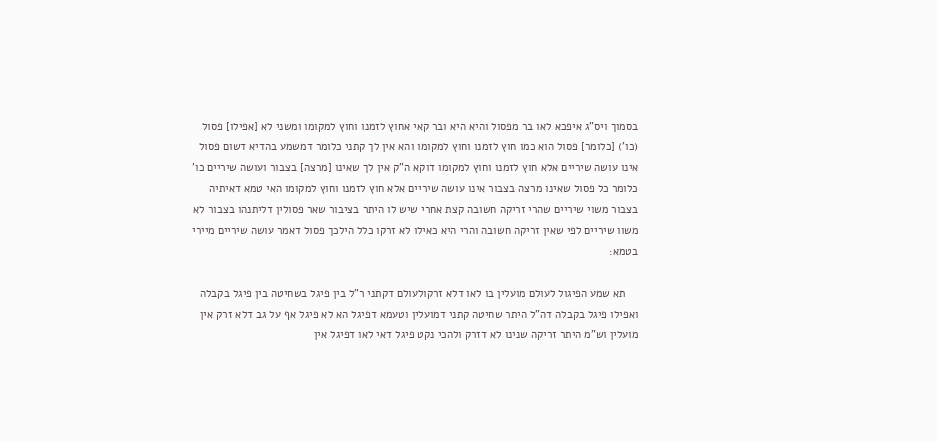בסמוך ויס"ג איפכא לאו בר מפסול והיא היא ובר קאי אחוץ לזמנו וחוץ למקומו ומשני לא [אפילו] פסול (כו') [כלומר] פסול הוא כמו חוץ לזמנו וחוץ למקומו והא אין לך קתני כלומר דמשמע בהדיא דשום פסול אינו עושה שיריים אלא חוץ לזמנו וחוץ למקומו דוקא ה"ק אין לך שאינו [מרצה] בצבור ועושה שיריים כו' כלומר כל פסול שאינו מרצה בצבור אינו עושה שיריים אלא חוץ לזמנו וחוץ למקומו האי טמא דאיתיה בצבור משוי שיריים שהרי זריקה חשובה קצת אחרי שיש לו היתר בציבור שאר פסולין דליתנהו בצבור לא משוו שיריים לפי שאין זריקה חשובה והרי היא כאילו לא זרקו כלל הילכך פסול דאמר עושה שיריים מיירי בטמא:

    תא שמע הפיגול לעולם מועלין בו לאו דלא זרקולעולם דקתני ר"ל בין פיגל בשחיטה בין פיגל בקבלה ואפילו פיגל בקבלה דה"ל היתר שחיטה קתני דמועלין וטעמא דפיגל הא לא פיגל אף על גב דלא זרק אין מועלין וש"מ היתר זריקה שנינו לא דזרק ולהכי נקט פיגל דאי לאו דפיגל אין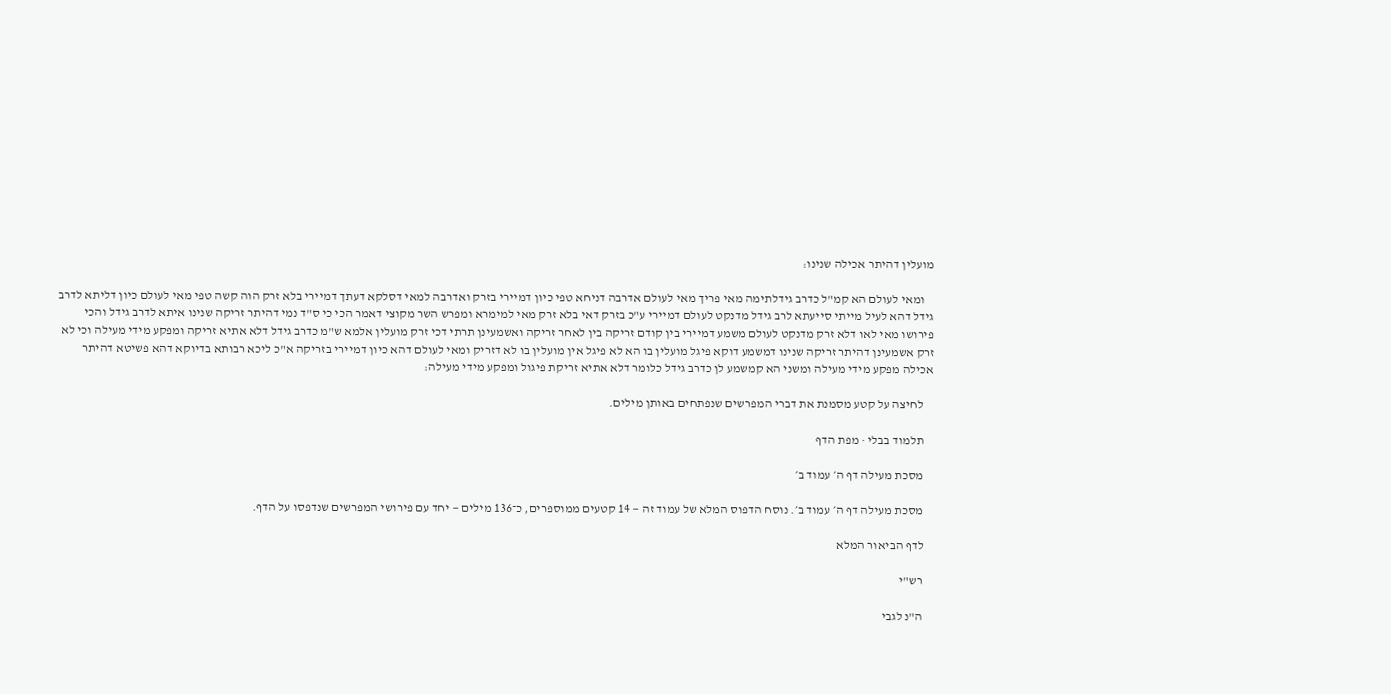מועלין דהיתר אכילה שנינו:

    ומאי לעולם הא קמ"ל כדרב גידלתימה מאי פריך מאי לעולם אדרבה דניחא טפי כיון דמיירי בזרק ואדרבה למאי דסלקא דעתך דמיירי בלא זרק הוה קשה טפי מאי לעולם כיון דליתא לדרב גידל דהא לעיל מייתי סייעתא לרב גידל מדנקט לעולם דמיירי ע"כ בזרק דאי בלא זרק מאי למימרא ומפרש השר מקוצי דאמר הכי כי ס"ד נמי דהיתר זריקה שנינו איתא לדרב גידל והכי פירושו מאי לאו דלא זרק מדנקט לעולם משמע דמיירי בין קודם זריקה בין לאחר זריקה ואשמעינן תרתי דכי זרק מועלין אלמא ש"מ כדרב גידל דלא אתיא זריקה ומפקע מידי מעילה וכי לא זרק אשמעינן דהיתר זריקה שנינו דמשמע דוקא פיגל מועלין בו הא לא פיגל אין מועלין בו לא דזריק ומאי לעולם דהא כיון דמיירי בזריקה א"כ ליכא רבותא בדיוקא דהא פשיטא דהיתר אכילה מפקע מידי מעילה ומשני הא קמשמע לן כדרב גידל כלומר דלא אתיא זריקת פיגול ומפקע מידי מעילה:

    לחיצה על קטע מסמנת את דברי המפרשים שנפתחים באותן מילים.

    תלמוד בבלי · מפת הדף

    מסכת מעילה דף ה׳ עמוד ב׳

    מסכת מעילה דף ה׳ עמוד ב׳. נוסח הדפוס המלא של עמוד זה — 14 קטעים ממוספרים, כ־136 מילים — יחד עם פירושי המפרשים שנדפסו על הדף.

    לדף הביאור המלא

    רש"י

    ה"נ לגבי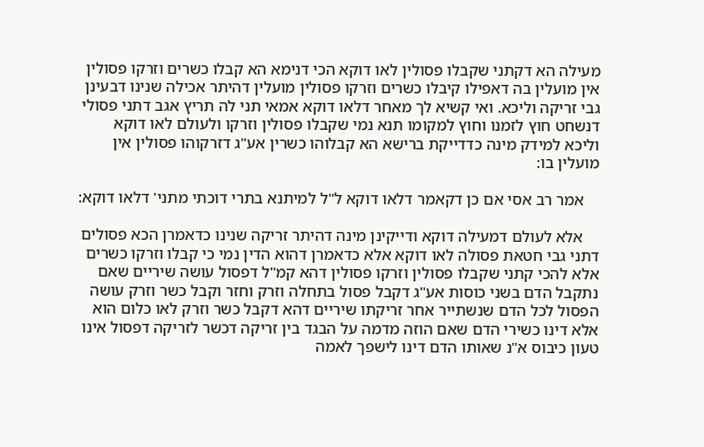מעילה הא דקתני שקבלו פסולין לאו דוקא הכי דנימא הא קבלו כשרים וזרקו פסולין אין מועלין בה דאפילו קיבלו כשרים וזרקו פסולין מועלין דהיתר אכילה שנינו דבעינן גבי זריקה וליכא. ואי קשיא לך מאחר דלאו דוקא אמאי תני לה תריץ אגב דתני פסולי דנשחט חוץ לזמנו וחוץ למקומו תנא נמי שקבלו פסולין וזרקו ולעולם לאו דוקא וליכא למידק מינה כדדייקת ברישא הא קבלוהו כשרין אע"ג דזרקוהו פסולין אין מועלין בו:

    אמר רב אסי אם כן דקאמר דלאו דוקא ל"ל למיתנא בתרי דוכתי מתני' דלאו דוקא:

    אלא לעולם דמעילה דוקא ודייקינן מינה דהיתר זריקה שנינו כדאמרן הכא פסולים דתני גבי חטאת פסולה לאו דוקא אלא כדאמרן דהוא הדין נמי כי קבלו וזרקו כשרים אלא להכי קתני שקבלו פסולין וזרקו פסולין דהא קמ"ל דפסול עושה שיריים שאם נתקבל הדם בשני כוסות אע"ג דקבל פסול בתחלה וזרק וחזר וקבל כשר וזרק עושה הפסול לכל הדם שנשתייר אחר זריקתו שיריים דהא דקבל כשר וזרק לאו כלום הוא אלא דינו כשירי הדם שאם הוזה מדמה על הבגד בין זריקה דכשר לזריקה דפסול אינו טעון כיבוס א"נ שאותו הדם דינו לישפך לאמה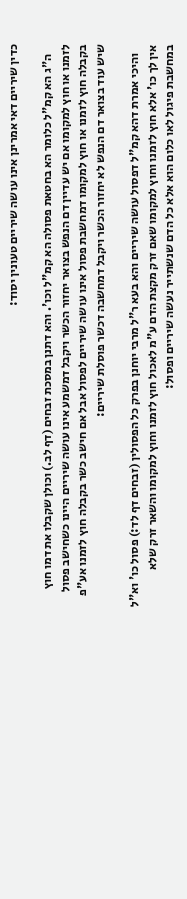כדין שיריים דאי אמרינן אינו עושה שיריים טעונין יסוד:

    ה"ג הא קמ"ל כלומר הא בחטאת פסולה הא קמ"ל וכו'. והא דתנן במסכת זבחים (דף לב.) וכולן שקבלו את דמו חוץ לזמנו או חוץ למקומו אם יש עדיין דם הנפש בצואר יחזור הכשר ויקבל דמשמע אינו עושה שיריים היינו כשחישב פסול בקבלה חוץ לזמנו או חוץ למקומו דמחשבת פסול אינו עושה שיריים לפסול אבל אם חישב כשר בקבלה חוץ לזמנו אע"פ שיש עוד בצואר דם הנפש לא יחזור הכשר ויקבל דמחשבה דכשר פוסלת שיריים:

    והיכי אמרת דהא קמ"ל דפסול עושה שיריים והא בעא ר"ל מרבי יוחנן בפרק כל הפסולין (זבחים דף לד:) פסול כו' וא"ל אין לך כו' אלא חוץ לזמנו וחוץ למקומו שאם זרק מקצת הדם ע"מ לאכול חוץ לזמנו וחוץ למקומו והשאר זרק שלא במחשבת פיגול לאו כלום הוא אלא כל הדם שנשתייר נעשה שיריים ופסול: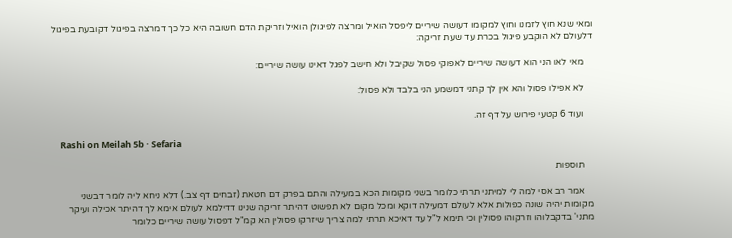ומאי שנא חוץ לזמנו וחוץ למקומו דעושה שיריים ליפסל הואיל ומרצה לפיגולן הואיל וזריקת הדם חשובה היא כל כך דמרצה בפיגול דקובעת בפיגול דלעולם לא הוקבע פיגול בכרת עד שעת זריקה:

    מאי לאו הני הוא דעושה שיריים לאפוקי פסול שקיבל ולא חישב לפגל דאינו עושה שיריים:

    לא אפילו פסול והא אין לך קתני דמשמע הני בלבד ולא פסול:

    ועוד 6 קטעי פירוש על דף זה.

    Rashi on Meilah 5b · Sefaria

    תוספות

    אמר רב אסי למה לי למיתני תרתי כלומר בשני מקומות הכא במעילה והתם בפרק דם חטאת (זבחים דף צב.) דלא ניחא ליה לומר דבשני מקומות יהיה שונה כפולות אלא לעולם דמעילה דוקא ומכל מקום לא תפשוט דהיתר זריקה שנינו דדילמא לעולם אימא לך דהיתר אכילה ועיקר מתני' בדקבלוהו וזרקוהו פסולין וכי תימא ל"ל עד דאיכא תרתי למה צריך שיזרקו פסולין הא קמ"ל דפסול עושה שיריים כלומר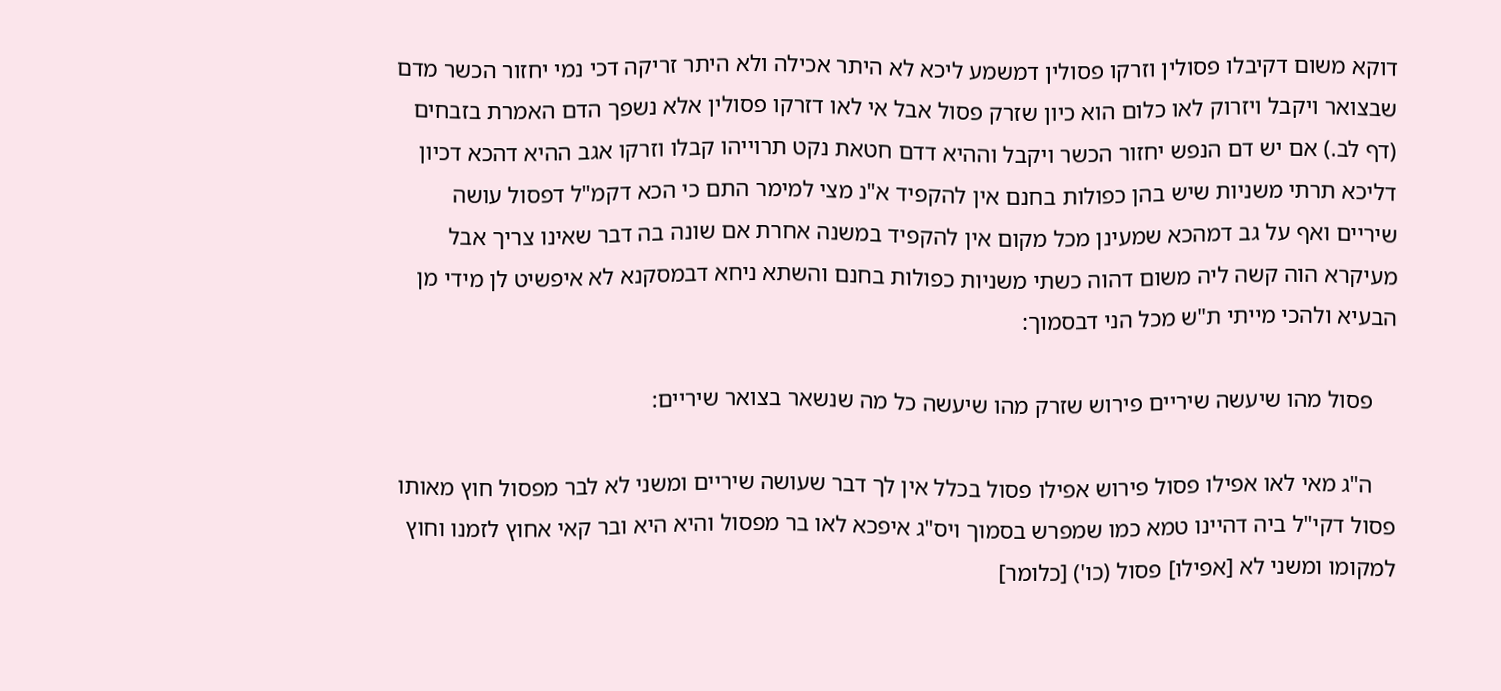דוקא משום דקיבלו פסולין וזרקו פסולין דמשמע ליכא לא היתר אכילה ולא היתר זריקה דכי נמי יחזור הכשר מדם שבצואר ויקבל ויזרוק לאו כלום הוא כיון שזרק פסול אבל אי לאו דזרקו פסולין אלא נשפך הדם האמרת בזבחים (דף לב.) אם יש דם הנפש יחזור הכשר ויקבל וההיא דדם חטאת נקט תרוייהו קבלו וזרקו אגב ההיא דהכא דכיון דליכא תרתי משניות שיש בהן כפולות בחנם אין להקפיד א"נ מצי למימר התם כי הכא דקמ"ל דפסול עושה שיריים ואף על גב דמהכא שמעינן מכל מקום אין להקפיד במשנה אחרת אם שונה בה דבר שאינו צריך אבל מעיקרא הוה קשה ליה משום דהוה כשתי משניות כפולות בחנם והשתא ניחא דבמסקנא לא איפשיט לן מידי מן הבעיא ולהכי מייתי ת"ש מכל הני דבסמוך:

    פסול מהו שיעשה שיריים פירוש שזרק מהו שיעשה כל מה שנשאר בצואר שיריים:

    ה"ג מאי לאו אפילו פסול פירוש אפילו פסול בכלל אין לך דבר שעושה שיריים ומשני לא לבר מפסול חוץ מאותו פסול דקי"ל ביה דהיינו טמא כמו שמפרש בסמוך ויס"ג איפכא לאו בר מפסול והיא היא ובר קאי אחוץ לזמנו וחוץ למקומו ומשני לא [אפילו] פסול (כו') [כלומר]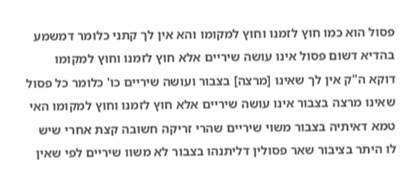פסול הוא כמו חוץ לזמנו וחוץ למקומו והא אין לך קתני כלומר דמשמע בהדיא דשום פסול אינו עושה שיריים אלא חוץ לזמנו וחוץ למקומו דוקא ה"ק אין לך שאינו [מרצה] בצבור ועושה שיריים כו' כלומר כל פסול שאינו מרצה בצבור אינו עושה שיריים אלא חוץ לזמנו וחוץ למקומו האי טמא דאיתיה בצבור משוי שיריים שהרי זריקה חשובה קצת אחרי שיש לו היתר בציבור שאר פסולין דליתנהו בצבור לא משוו שיריים לפי שאין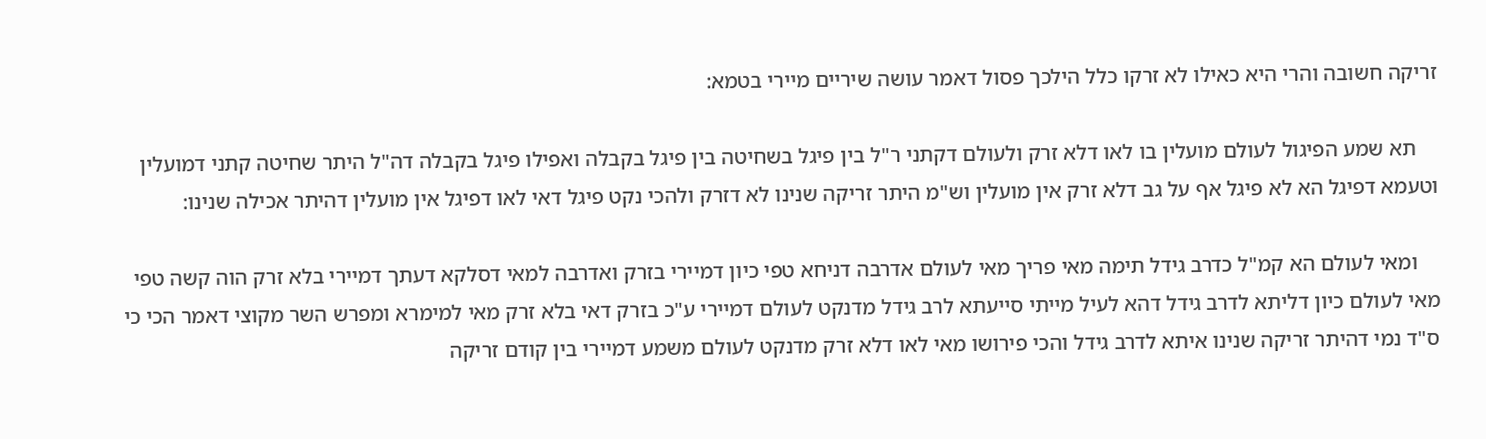זריקה חשובה והרי היא כאילו לא זרקו כלל הילכך פסול דאמר עושה שיריים מיירי בטמא:

    תא שמע הפיגול לעולם מועלין בו לאו דלא זרק ולעולם דקתני ר"ל בין פיגל בשחיטה בין פיגל בקבלה ואפילו פיגל בקבלה דה"ל היתר שחיטה קתני דמועלין וטעמא דפיגל הא לא פיגל אף על גב דלא זרק אין מועלין וש"מ היתר זריקה שנינו לא דזרק ולהכי נקט פיגל דאי לאו דפיגל אין מועלין דהיתר אכילה שנינו:

    ומאי לעולם הא קמ"ל כדרב גידל תימה מאי פריך מאי לעולם אדרבה דניחא טפי כיון דמיירי בזרק ואדרבה למאי דסלקא דעתך דמיירי בלא זרק הוה קשה טפי מאי לעולם כיון דליתא לדרב גידל דהא לעיל מייתי סייעתא לרב גידל מדנקט לעולם דמיירי ע"כ בזרק דאי בלא זרק מאי למימרא ומפרש השר מקוצי דאמר הכי כי ס"ד נמי דהיתר זריקה שנינו איתא לדרב גידל והכי פירושו מאי לאו דלא זרק מדנקט לעולם משמע דמיירי בין קודם זריקה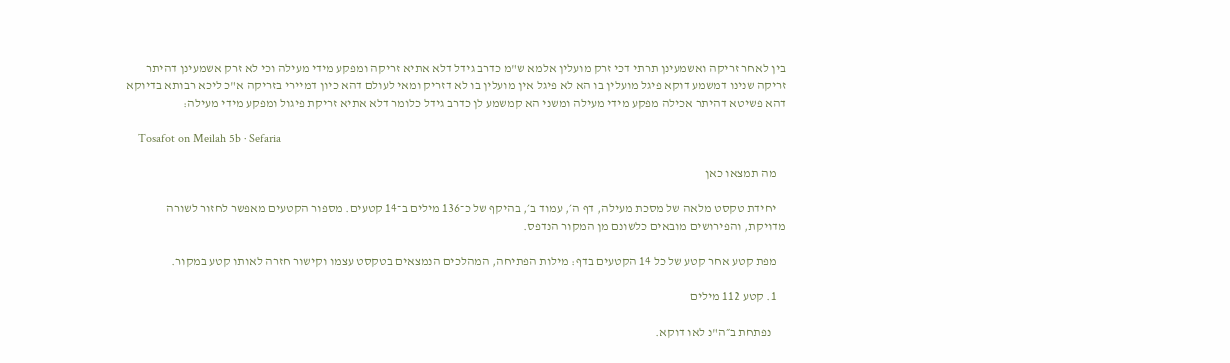בין לאחר זריקה ואשמעינן תרתי דכי זרק מועלין אלמא ש"מ כדרב גידל דלא אתיא זריקה ומפקע מידי מעילה וכי לא זרק אשמעינן דהיתר זריקה שנינו דמשמע דוקא פיגל מועלין בו הא לא פיגל אין מועלין בו לא דזריק ומאי לעולם דהא כיון דמיירי בזריקה א"כ ליכא רבותא בדיוקא דהא פשיטא דהיתר אכילה מפקע מידי מעילה ומשני הא קמשמע לן כדרב גידל כלומר דלא אתיא זריקת פיגול ומפקע מידי מעילה:

    Tosafot on Meilah 5b · Sefaria

    מה תמצאו כאן

    יחידת טקסט מלאה של מסכת מעילה, דף ה׳, עמוד ב׳, בהיקף של כ־136 מילים ב־14 קטעים. מספור הקטעים מאפשר לחזור לשורה מדויקת, והפירושים מובאים כלשונם מן המקור הנדפס.

    מפת קטע אחר קטע של כל 14 הקטעים בדף: מילות הפתיחה, המהלכים הנמצאים בטקסט עצמו וקישור חזרה לאותו קטע במקור.

    1. קטע 112 מילים

      נפתחת ב״ה"נ לאו דוקא.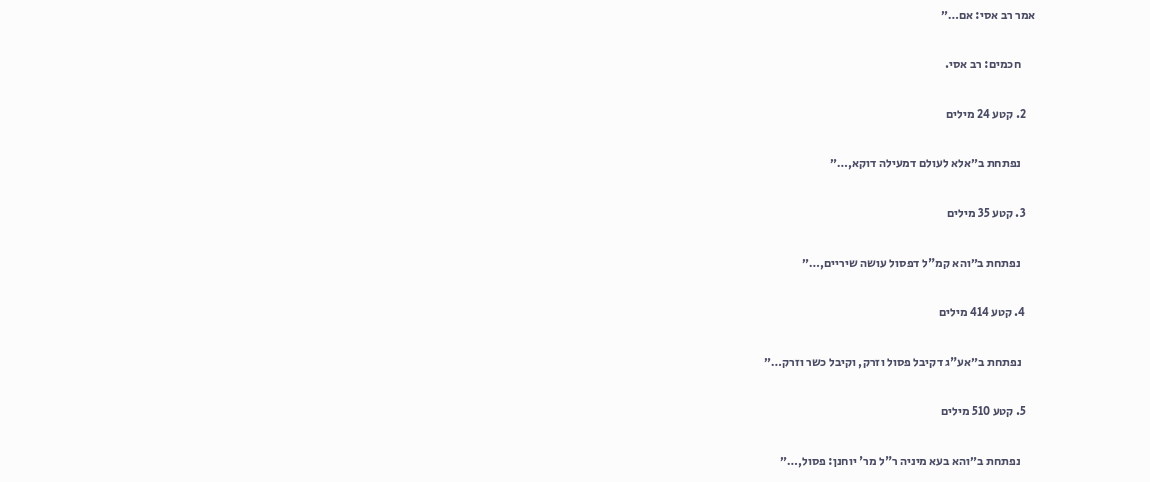אמר רב אסי: אם…״

      חכמים: רב אסי.

    2. קטע 24 מילים

      נפתחת ב״אלא לעולם דמעילה דוקא,…״

    3. קטע 35 מילים

      נפתחת ב״והא קמ"ל דפסול עושה שיריים,…״

    4. קטע 414 מילים

      נפתחת ב״אע"ג דקיבל פסול וזרק, וקיבל כשר וזרק…״

    5. קטע 510 מילים

      נפתחת ב״והא בעא מיניה ר"ל מר' יוחנן: פסול,…״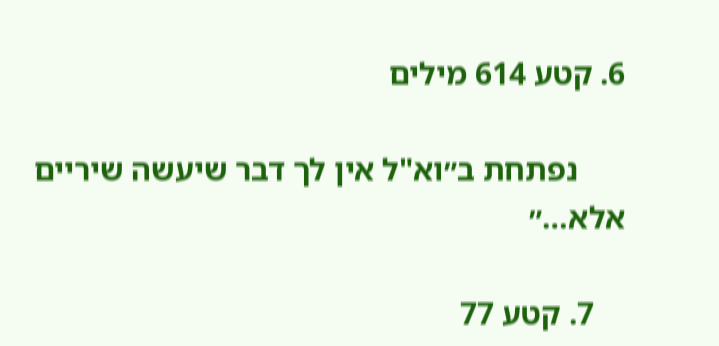6. קטע 614 מילים

      נפתחת ב״וא"ל אין לך דבר שיעשה שיריים אלא…״

    7. קטע 77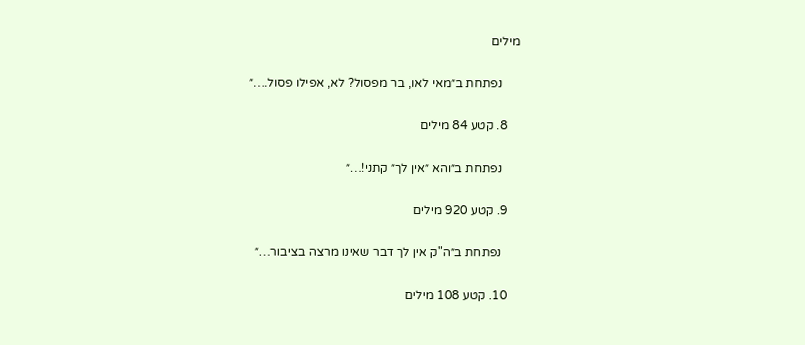מילים

      נפתחת ב״מאי לאו, בר מפסול? לא, אפילו פסול.…״

    8. קטע 84 מילים

      נפתחת ב״והא ״אין לך״ קתני!…״

    9. קטע 920 מילים

      נפתחת ב״ה"ק אין לך דבר שאינו מרצה בציבור…״

    10. קטע 108 מילים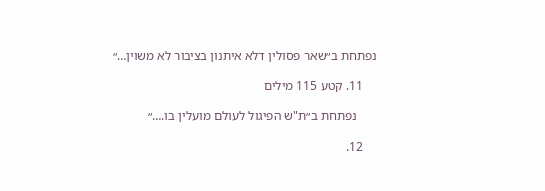נפתחת ב״שאר פסולין דלא איתנון בציבור לא משוין…״

    11. קטע 115 מילים

      נפתחת ב״ת"ש הפיגול לעולם מועלין בו.…״

    12.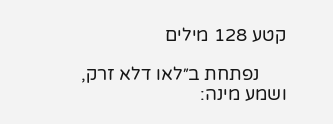קטע 128 מילים

      נפתחת ב״לאו דלא זרק, ושמע מינה: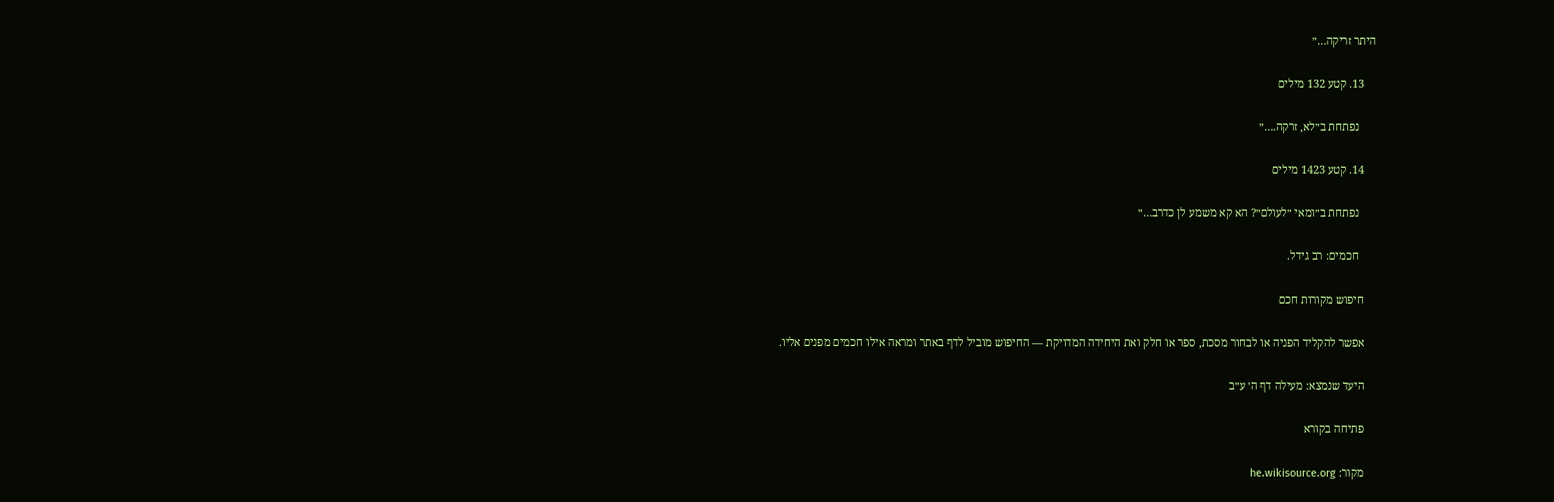היתר זריקה…״

    13. קטע 132 מילים

      נפתחת ב״לא, זרקה.…״

    14. קטע 1423 מילים

      נפתחת ב״ומאי ״לעולם״? הא קא משמע לן כדרב…״

      חכמים: רב גידל.

    חיפוש מקורות חכם

    אפשר להקליד הפניה או לבחור מסכת, ספר או חלק ואת היחידה המדויקת — החיפוש מוביל לדף באתר ומראה אילו חכמים מפנים אליו.

    היעד שנמצא: מעילה דף ה׳ ע״ב

    פתיחה בקורא

    מקור: he.wikisource.org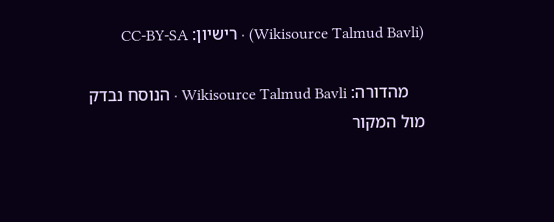(Wikisource Talmud Bavli) · רישיון: CC-BY-SA

    מהדורה: Wikisource Talmud Bavli · הנוסח נבדק מול המקור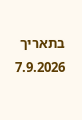בתאריך 7.9.2026